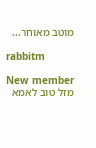מוטב מאוחר...

rabbitm

New member
מזל טוב לאמא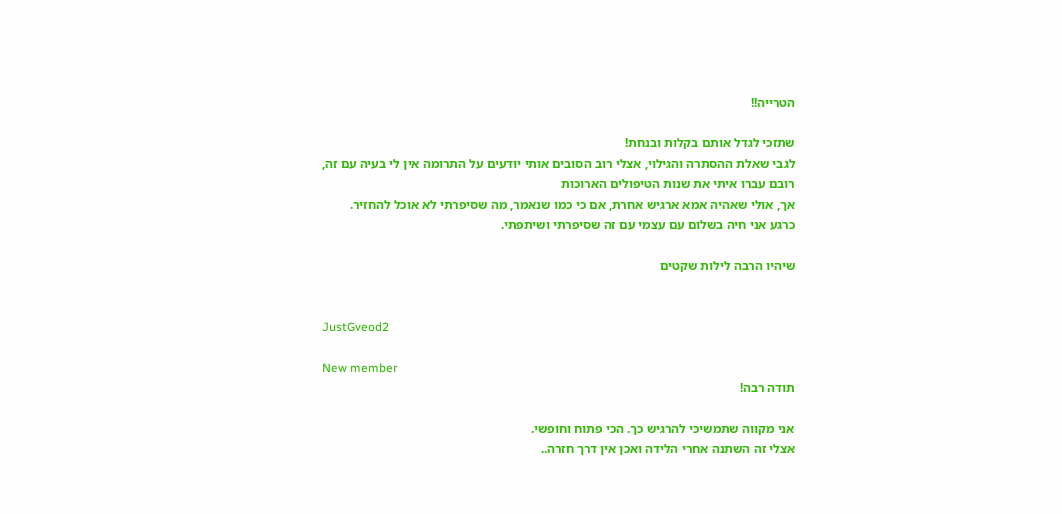הטרייה!!

שתזכי לגדל אותם בקלות ובנחת!
לגבי שאלת ההסתרה והגילוי, אצלי רוב הסובים אותי יודעים על התרומה אין לי בעיה עם זה,
רובם עברו איתי את שנות הטיפולים הארוכות
אך, אולי שאהיה אמא ארגיש אחרת, אם כי כמו שנאמר, מה שסיפרתי לא אוכל להחזיר.
כרגע אני חיה בשלום עם עצמי עם זה שסיפרתי ושיתפתי.

שיהיו הרבה לילות שקטים


JustGveod2

New member
תודה רבה!

אני מקווה שתמשיכי להרגיש כך. הכי פתוח וחופשי.
אצלי זה השתנה אחרי הלידה ואכן אין דרך חזרה..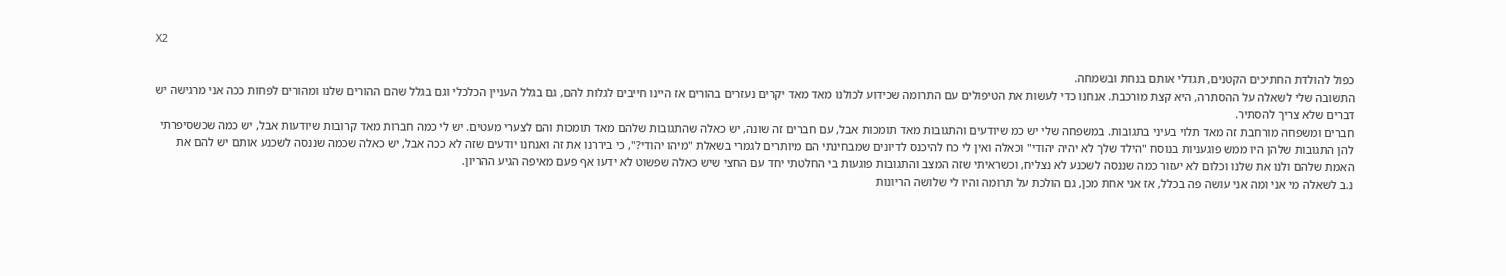X2

כפול להולדת החתיכים הקטנים, תגדלי אותם בנחת ובשמחה.
התשובה שלי לשאלה על ההסתרה, היא קצת מורכבת. אנחנו כדי לעשות את הטיפולים עם התרומה שכידוע לכולנו מאד מאד יקרים נעזרים בהורים אז היינו חייבים לגלות להם, גם בגלל העניין הכלכלי וגם בגלל שהם ההורים שלנו ומהורים לפחות ככה אני מרגישה יש דברים שלא צריך להסתיר.
חברים ומשפחה מורחבת זה מאד תלוי בעיני בתגובות. במשפחה שלי יש כמ שיודעים והתגובות מאד תומכות אבל, עם חברים זה שונה, יש כאלה שהתגובות שלהם מאד תומכות והם לצערי מעטים. יש לי כמה חברות מאד קרובות שיודעות אבל, יש כמה שכשסיפרתי להן התגובות שלהן היו ממש פוגעניות בנוסח "הילד שלך לא יהיה יהודי" וכאלה ואין לי כח להיכנס לדיונים שמבחינתי הם מיותרים לגמרי בשאלת "מיהו יהודי?", כי ביררנו את זה ואנחנו יודעים שזה לא ככה אבל, יש כאלה שכמה שננסה לשכנע אותם יש להם את האמת שלהם ולנו את שלנו וכלום לא יעזור כמה שננסה לשכנע לא נצליח, וכשראיתי שזה המצב והתגובות פוגעות בי החלטתי יחד עם החצי שיש כאלה שפשוט לא ידעו אף פעם מאיפה הגיע ההריון.
נ.ב לשאלה מי אני ומה אני עושה פה בכלל, אז אני אחת מכן, גם הולכת על תרומה והיו לי שלושה הריונות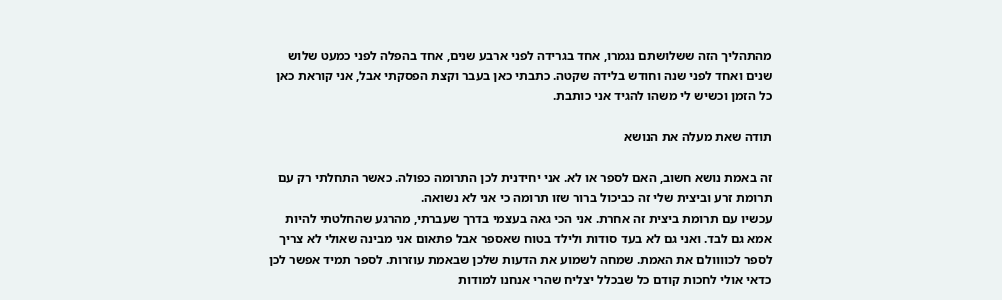מהתהליך הזה ששלושתם נגמרו, אחד בגרידה לפני ארבע שנים, אחד בהפלה לפני כמעט שלוש שנים ואחד לפני שנה וחודש בלידה שקטה. כתבתי כאן בעבר וקצת הפסקתי אבל, אני קוראת כאן כל הזמן וכשיש לי משהו להגיד אני כותבת.

תודה שאת מעלה את הנושא

זה באמת נושא חשוב, האם לספר או לא. אני יחידנית לכן התרומה כפולה. כאשר התחלתי רק עם תרומת זרע וביצית שלי זה כביכול ברור שזו תרומה כי אני לא נשואה.
עכשיו עם תרומת ביצית זה אחרת. אני הכי גאה בעצמי בדרך שעברתי, מהרגע שהחלטתי להיות אמא גם לבד. ואני גם לא בעד סודות ולילד בטוח שאספר אבל פתאום אני מבינה שאולי לא צריך לספר לכוווולם את האמת. שמחה לשמוע את הדעות שלכן שבאמת עוזרות. לספר תמיד אפשר לכן כדאי אולי לחכות קודם כל שבכלל יצליח שהרי אנחנו למודות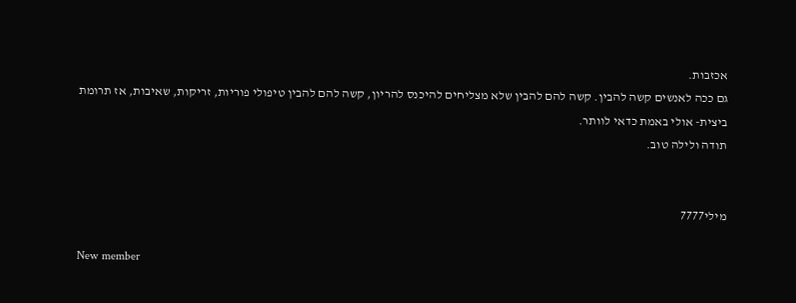אכזבות.
גם ככה לאנשים קשה להבין. קשה להם להבין שלא מצליחים להיכנס להריון, קשה להם להבין טיפולי פוריות, זריקות, שאיבות, אז תרומת ביצית- אולי באמת כדאי לוותר.
תודה ולילה טוב.


מילי7777

New member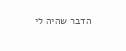הדבר שהיה לי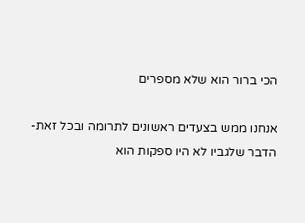הכי ברור הוא שלא מספרים

אנחנו ממש בצעדים ראשונים לתרומה ובכל זאת- הדבר שלגביו לא היו ספקות הוא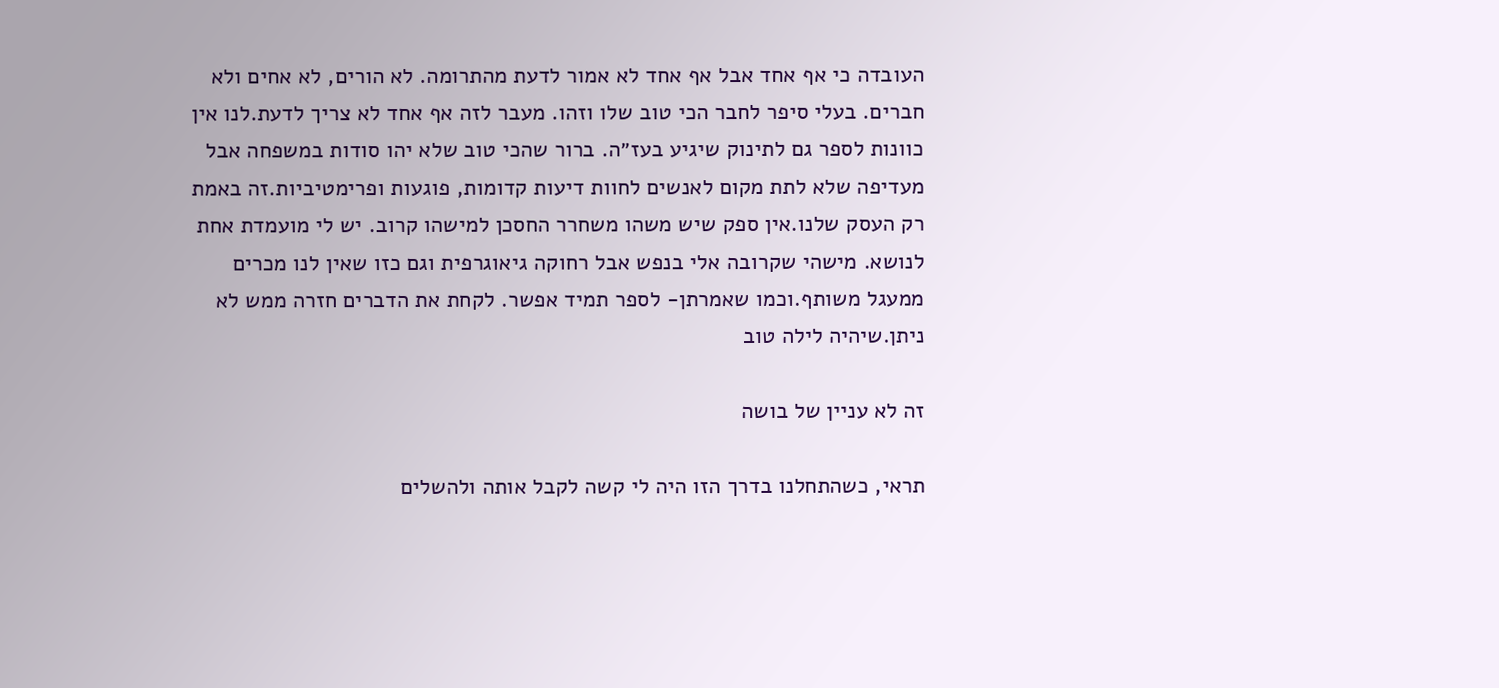העובדה כי אף אחד אבל אף אחד לא אמור לדעת מהתרומה. לא הורים, לא אחים ולא חברים. בעלי סיפר לחבר הכי טוב שלו וזהו. מעבר לזה אף אחד לא צריך לדעת.לנו אין כוונות לספר גם לתינוק שיגיע בעז״ה. ברור שהכי טוב שלא יהו סודות במשפחה אבל מעדיפה שלא לתת מקום לאנשים לחוות דיעות קדומות, פוגעות ופרימטיביות.זה באמת רק העסק שלנו.אין ספק שיש משהו משחרר החסכן למישהו קרוב. יש לי מועמדת אחת לנושא. מישהי שקרובה אלי בנפש אבל רחוקה גיאוגרפית וגם כזו שאין לנו מכרים ממעגל משותף.וכמו שאמרתן- לספר תמיד אפשר. לקחת את הדברים חזרה ממש לא ניתן.שיהיה לילה טוב

זה לא עניין של בושה

תראי, כשהתחלנו בדרך הזו היה לי קשה לקבל אותה ולהשלים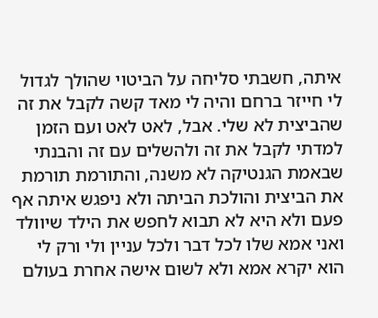איתה, חשבתי סליחה על הביטוי שהולך לגדול לי חייזר ברחם והיה לי מאד קשה לקבל את זה שהביצית לא שלי. אבל, לאט לאט ועם הזמן למדתי לקבל את זה ולהשלים עם זה והבנתי שבאמת הגנטיקה לא משנה, והתורמת תורמת את הביצית והולכת הביתה ולא ניפגש איתה אף פעם ולא היא לא תבוא לחפש את הילד שיוולד ואני אמא שלו לכל דבר ולכל עניין ולי ורק לי הוא יקרא אמא ולא לשום אישה אחרת בעולם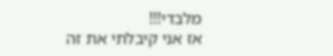מלבדי!!!
אז אני קיבלתי את זה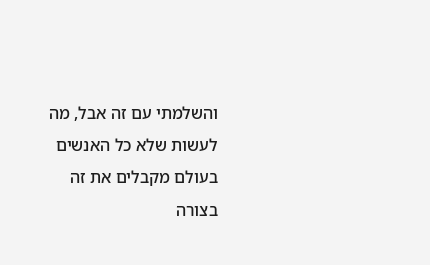והשלמתי עם זה אבל, מה לעשות שלא כל האנשים בעולם מקבלים את זה בצורה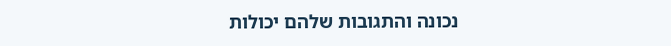נכונה והתגובות שלהם יכולות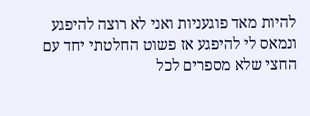להיות מאד פוגעניות ואני לא רוצה להיפגע ונמאס לי להיפגע אז פשוט החלטתי יחד עם החצי שלא מספרים לכל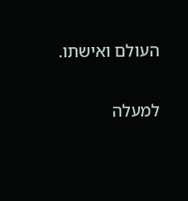העולם ואישתו.

למעלה